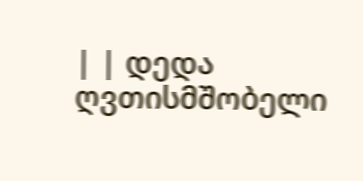| | დედა ღვთისმშობელი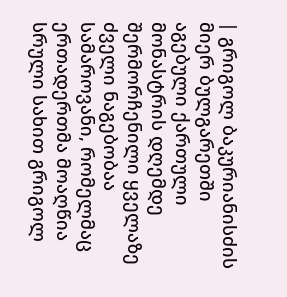| გრიგოლ ბაკურიანისძის მიერ ბულგარეთში
აგებული ქართული მონასტრის დღემდე შერმორჩენილი ყველაზე ძველი ნაგებობაა სამაროვანი, რომელმაც ერთადერთმა მოაღწია სრული სახით გრიგოლ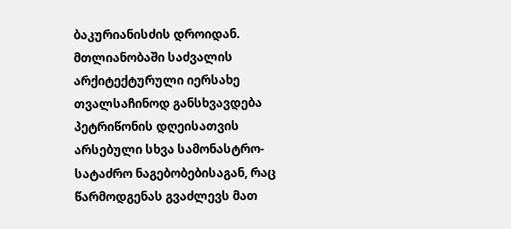ბაკურიანისძის დროიდან.
მთლიანობაში საძვალის არქიტექტურული იერსახე თვალსაჩინოდ განსხვავდება პეტრიწონის დღეისათვის არსებული სხვა სამონასტრო-სატაძრო ნაგებობებისაგან, რაც წარმოდგენას გვაძლევს მათ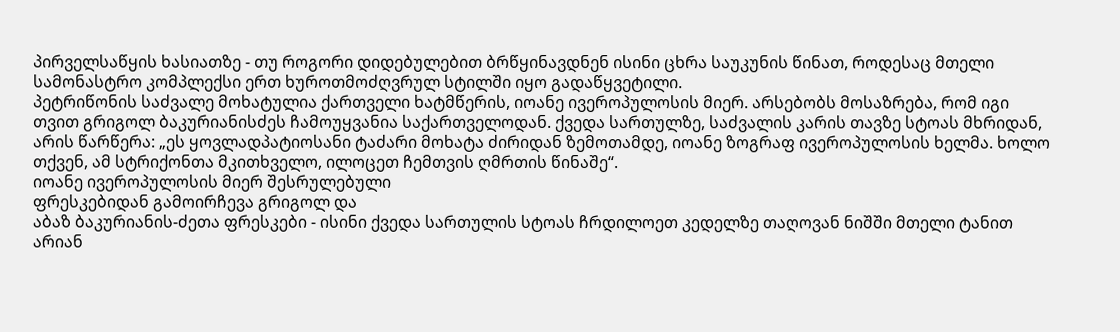პირველსაწყის ხასიათზე - თუ როგორი დიდებულებით ბრწყინავდნენ ისინი ცხრა საუკუნის წინათ, როდესაც მთელი სამონასტრო კომპლექსი ერთ ხუროთმოძღვრულ სტილში იყო გადაწყვეტილი.
პეტრიწონის საძვალე მოხატულია ქართველი ხატმწერის, იოანე ივეროპულოსის მიერ. არსებობს მოსაზრება, რომ იგი თვით გრიგოლ ბაკურიანისძეს ჩამოუყვანია საქართველოდან. ქვედა სართულზე, საძვალის კარის თავზე სტოას მხრიდან, არის წარწერა: „ეს ყოვლადპატიოსანი ტაძარი მოხატა ძირიდან ზემოთამდე, იოანე ზოგრაფ ივეროპულოსის ხელმა. ხოლო თქვენ, ამ სტრიქონთა მკითხველო, ილოცეთ ჩემთვის ღმრთის წინაშე“.
იოანე ივეროპულოსის მიერ შესრულებული
ფრესკებიდან გამოირჩევა გრიგოლ და
აბაზ ბაკურიანის-ძეთა ფრესკები - ისინი ქვედა სართულის სტოას ჩრდილოეთ კედელზე თაღოვან ნიშში მთელი ტანით არიან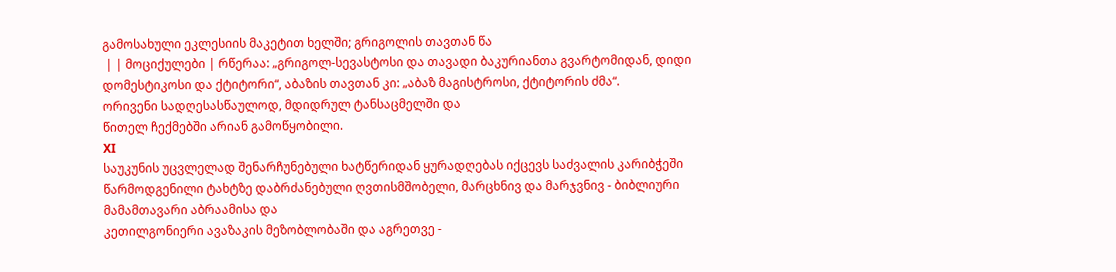გამოსახული ეკლესიის მაკეტით ხელში; გრიგოლის თავთან წა
 | | მოციქულები | რწერაა: „გრიგოლ-სევასტოსი და თავადი ბაკურიანთა გვარტომიდან, დიდი დომესტიკოსი და ქტიტორი“, აბაზის თავთან კი: „აბაზ მაგისტროსი, ქტიტორის ძმა“.
ორივენი სადღესასწაულოდ, მდიდრულ ტანსაცმელში და
წითელ ჩექმებში არიან გამოწყობილი.
XI
საუკუნის უცვლელად შენარჩუნებული ხატწერიდან ყურადღებას იქცევს საძვალის კარიბჭეში წარმოდგენილი ტახტზე დაბრძანებული ღვთისმშობელი, მარცხნივ და მარჯვნივ - ბიბლიური მამამთავარი აბრაამისა და
კეთილგონიერი ავაზაკის მეზობლობაში და აგრეთვე -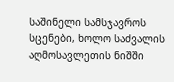საშინელი სამსჯავროს სცენები, ხოლო საძვალის აღმოსავლეთის ნიშში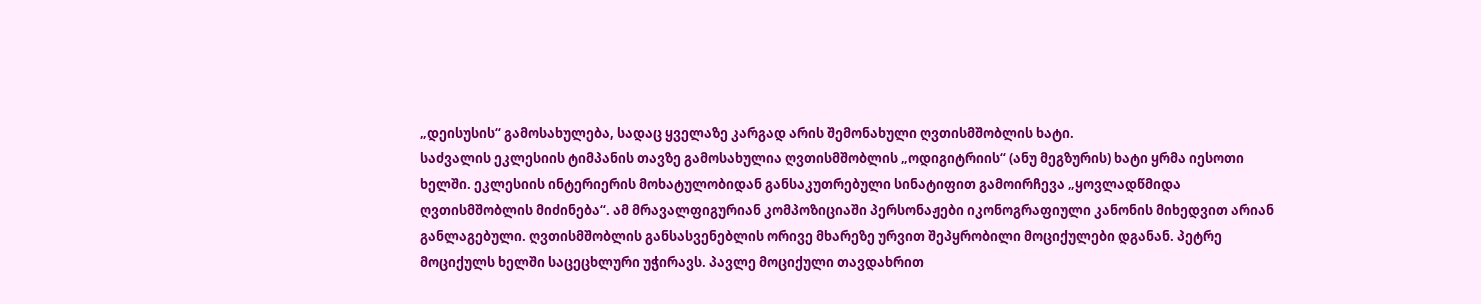„დეისუსის“ გამოსახულება, სადაც ყველაზე კარგად არის შემონახული ღვთისმშობლის ხატი.
საძვალის ეკლესიის ტიმპანის თავზე გამოსახულია ღვთისმშობლის „ოდიგიტრიის“ (ანუ მეგზურის) ხატი ყრმა იესოთი ხელში. ეკლესიის ინტერიერის მოხატულობიდან განსაკუთრებული სინატიფით გამოირჩევა „ყოვლადწმიდა ღვთისმშობლის მიძინება“. ამ მრავალფიგურიან კომპოზიციაში პერსონაჟები იკონოგრაფიული კანონის მიხედვით არიან განლაგებული. ღვთისმშობლის განსასვენებლის ორივე მხარეზე ურვით შეპყრობილი მოციქულები დგანან. პეტრე მოციქულს ხელში საცეცხლური უჭირავს. პავლე მოციქული თავდახრით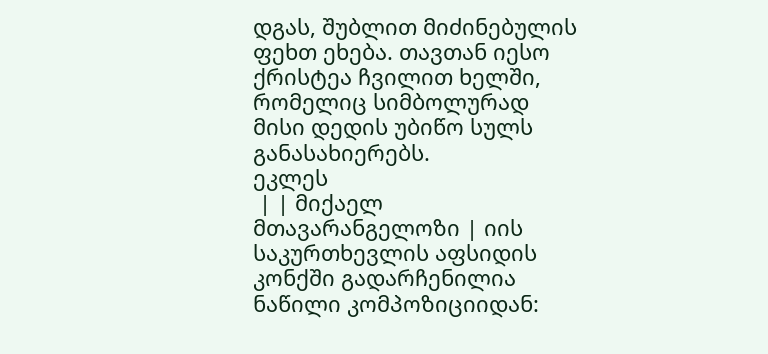დგას, შუბლით მიძინებულის ფეხთ ეხება. თავთან იესო ქრისტეა ჩვილით ხელში, რომელიც სიმბოლურად მისი დედის უბიწო სულს განასახიერებს.
ეკლეს
 | | მიქაელ მთავარანგელოზი | იის საკურთხევლის აფსიდის კონქში გადარჩენილია ნაწილი კომპოზიციიდან: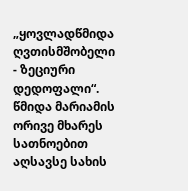„ყოვლადწმიდა ღვთისმშობელი - ზეციური დედოფალი“. წმიდა მარიამის ორივე მხარეს სათნოებით აღსავსე სახის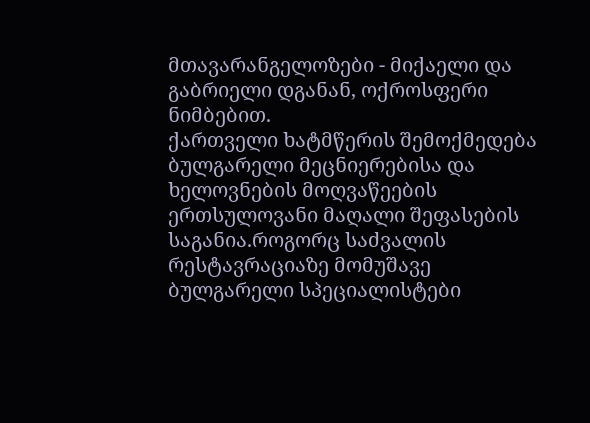მთავარანგელოზები - მიქაელი და გაბრიელი დგანან, ოქროსფერი ნიმბებით.
ქართველი ხატმწერის შემოქმედება ბულგარელი მეცნიერებისა და ხელოვნების მოღვაწეების ერთსულოვანი მაღალი შეფასების საგანია.როგორც საძვალის რესტავრაციაზე მომუშავე ბულგარელი სპეციალისტები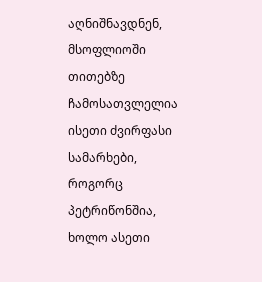აღნიშნავდნენ, მსოფლიოში თითებზე ჩამოსათვლელია ისეთი ძვირფასი სამარხები, როგორც პეტრიწონშია, ხოლო ასეთი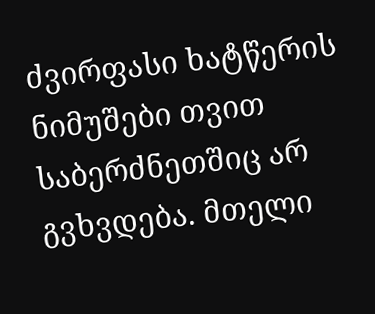ძვირფასი ხატწერის ნიმუშები თვით საბერძნეთშიც არ გვხვდება. მთელი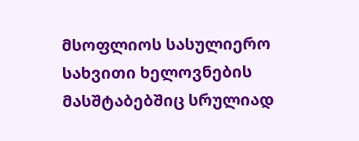მსოფლიოს სასულიერო სახვითი ხელოვნების მასშტაბებშიც სრულიად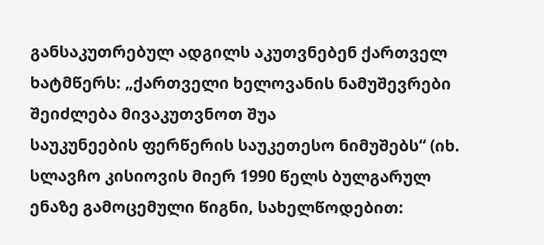განსაკუთრებულ ადგილს აკუთვნებენ ქართველ ხატმწერს: „ქართველი ხელოვანის ნამუშევრები შეიძლება მივაკუთვნოთ შუა
საუკუნეების ფერწერის საუკეთესო ნიმუშებს“ (იხ. სლავჩო კისიოვის მიერ 1990 წელს ბულგარულ ენაზე გამოცემული წიგნი, სახელწოდებით: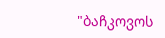"ბაჩკოვოს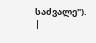საძვალე").
|